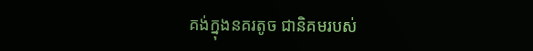គង់ក្នុងនគរតូច ជានិគមរបស់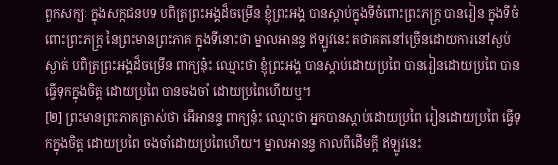ពួកសក្យៈ ក្នុងសក្កជនបទ បពិត្រព្រះអង្គដ៏ចម្រើន ខ្ញុំព្រះអង្គ បានស្តាប់ក្នុងទីចំពោះព្រះភក្ត្រ បានរៀន ក្នុងទីចំពោះព្រះភក្ត្រ នៃព្រះមានព្រះភាគ ក្នុងទីនោះថា ម្នាលអានន្ទ ឥឡូវនេះ តថាគតនៅច្រើនដោយការនៅស្ងប់ស្ងាត់ បពិត្រព្រះអង្គដ៏ចម្រើន ពាក្យនុ៎ះ ឈ្មោះថា ខ្ញុំព្រះអង្គ បានស្តាប់ដោយប្រពៃ បានរៀនដោយប្រពៃ បានធ្វើទុកក្នុងចិត្ត ដោយប្រពៃ បានចងចាំ ដោយប្រពៃហើយឬ។
[២] ព្រះមានព្រះភាគត្រាស់ថា អើអានន្ទ ពាក្យនុ៎ះ ឈ្មោះថា អ្នកបានស្តាប់ដោយប្រពៃ រៀនដោយប្រពៃ ធ្វើទុកក្នុងចិត្ត ដោយប្រពៃ ចងចាំដោយប្រពៃហើយ។ ម្នាលអានន្ទ កាលពីដើមក្តី ឥឡូវនេះ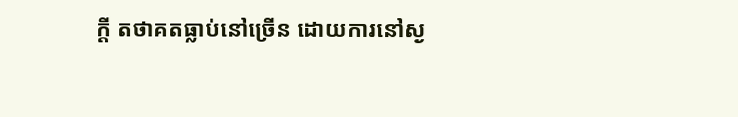ក្តី តថាគតធ្លាប់នៅច្រើន ដោយការនៅស្ង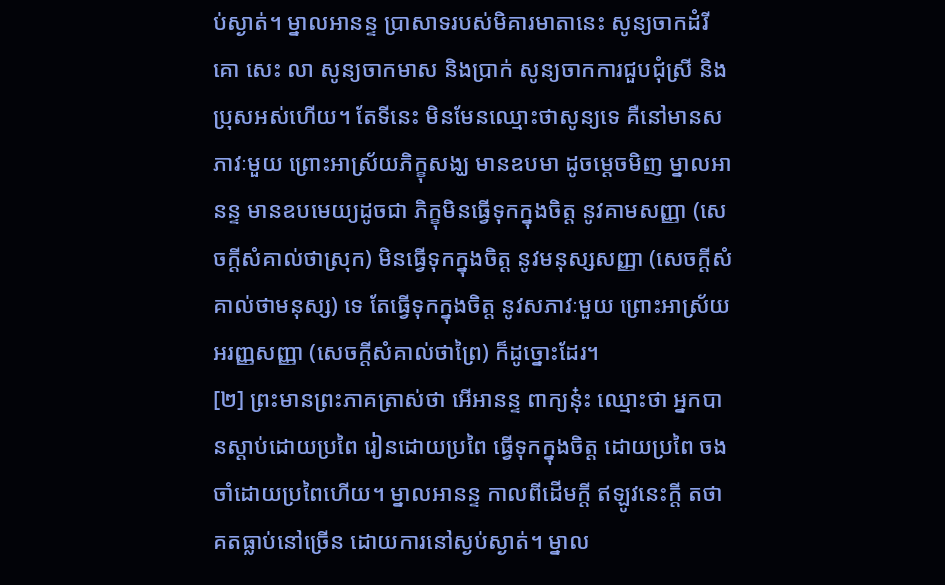ប់ស្ងាត់។ ម្នាលអានន្ទ ប្រាសាទរបស់មិគារមាតានេះ សូន្យចាកដំរី គោ សេះ លា សូន្យចាកមាស និងប្រាក់ សូន្យចាកការជួបជុំស្រី និងប្រុសអស់ហើយ។ តែទីនេះ មិនមែនឈ្មោះថាសូន្យទេ គឺនៅមានសភាវៈមួយ ព្រោះអាស្រ័យភិក្ខុសង្ឃ មានឧបមា ដូចម្តេចមិញ ម្នាលអានន្ទ មានឧបមេយ្យដូចជា ភិក្ខុមិនធ្វើទុកក្នុងចិត្ត នូវគាមសញ្ញា (សេចក្តីសំគាល់ថាស្រុក) មិនធ្វើទុកក្នុងចិត្ត នូវមនុស្សសញ្ញា (សេចក្តីសំគាល់ថាមនុស្ស) ទេ តែធ្វើទុកក្នុងចិត្ត នូវសភាវៈមួយ ព្រោះអាស្រ័យអរញ្ញសញ្ញា (សេចក្តីសំគាល់ថាព្រៃ) ក៏ដូច្នោះដែរ។
[២] ព្រះមានព្រះភាគត្រាស់ថា អើអានន្ទ ពាក្យនុ៎ះ ឈ្មោះថា អ្នកបានស្តាប់ដោយប្រពៃ រៀនដោយប្រពៃ ធ្វើទុកក្នុងចិត្ត ដោយប្រពៃ ចងចាំដោយប្រពៃហើយ។ ម្នាលអានន្ទ កាលពីដើមក្តី ឥឡូវនេះក្តី តថាគតធ្លាប់នៅច្រើន ដោយការនៅស្ងប់ស្ងាត់។ ម្នាល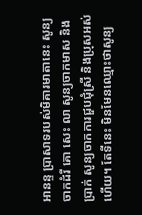អានន្ទ ប្រាសាទរបស់មិគារមាតានេះ សូន្យចាកដំរី គោ សេះ លា សូន្យចាកមាស និងប្រាក់ សូន្យចាកការជួបជុំស្រី និងប្រុសអស់ហើយ។ តែទីនេះ មិនមែនឈ្មោះថាសូន្យ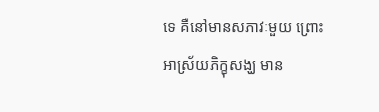ទេ គឺនៅមានសភាវៈមួយ ព្រោះអាស្រ័យភិក្ខុសង្ឃ មាន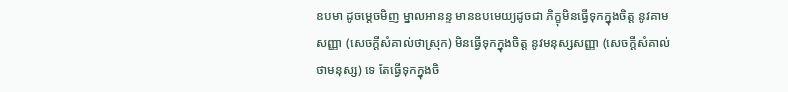ឧបមា ដូចម្តេចមិញ ម្នាលអានន្ទ មានឧបមេយ្យដូចជា ភិក្ខុមិនធ្វើទុកក្នុងចិត្ត នូវគាមសញ្ញា (សេចក្តីសំគាល់ថាស្រុក) មិនធ្វើទុកក្នុងចិត្ត នូវមនុស្សសញ្ញា (សេចក្តីសំគាល់ថាមនុស្ស) ទេ តែធ្វើទុកក្នុងចិ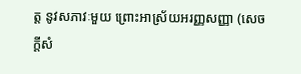ត្ត នូវសភាវៈមួយ ព្រោះអាស្រ័យអរញ្ញសញ្ញា (សេចក្តីសំ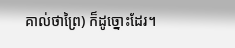គាល់ថាព្រៃ) ក៏ដូច្នោះដែរ។